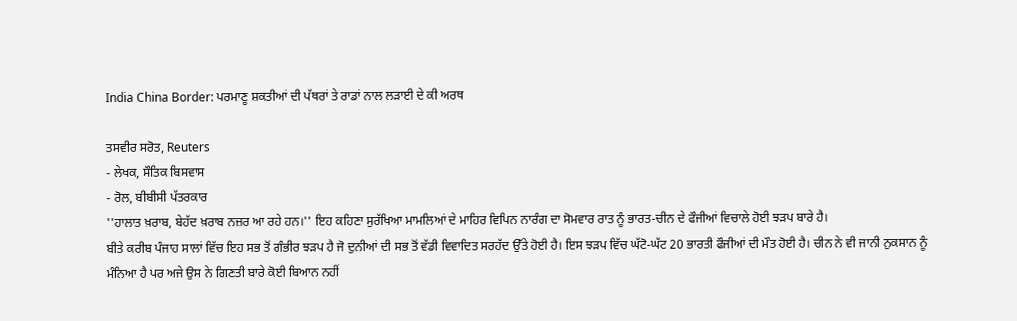India China Border: ਪਰਮਾਣੂ ਸ਼ਕਤੀਆਂ ਦੀ ਪੱਥਰਾਂ ਤੇ ਰਾਡਾਂ ਨਾਲ ਲੜਾਈ ਦੇ ਕੀ ਅਰਥ

ਤਸਵੀਰ ਸਰੋਤ, Reuters
- ਲੇਖਕ, ਸੌਤਿਕ ਬਿਸਵਾਸ
- ਰੋਲ, ਬੀਬੀਸੀ ਪੱਤਰਕਾਰ
''ਹਾਲਾਤ ਖ਼ਰਾਬ, ਬੇਹੱਦ ਖ਼ਰਾਬ ਨਜ਼ਰ ਆ ਰਹੇ ਹਨ।'' ਇਹ ਕਹਿਣਾ ਸੁਰੱਖਿਆ ਮਾਮਲਿਆਂ ਦੇ ਮਾਹਿਰ ਵਿਪਿਨ ਨਾਰੰਗ ਦਾ ਸੋਮਵਾਰ ਰਾਤ ਨੂੰ ਭਾਰਤ-ਚੀਨ ਦੇ ਫੌਜੀਆਂ ਵਿਚਾਲੇ ਹੋਈ ਝੜਪ ਬਾਰੇ ਹੈ।
ਬੀਤੇ ਕਰੀਬ ਪੰਜਾਹ ਸਾਲਾਂ ਵਿੱਚ ਇਹ ਸਭ ਤੋਂ ਗੰਭੀਰ ਝੜਪ ਹੈ ਜੋ ਦੁਨੀਆਂ ਦੀ ਸਭ ਤੋਂ ਵੱਡੀ ਵਿਵਾਦਿਤ ਸਰਹੱਦ ਉੱਤੇ ਹੋਈ ਹੈ। ਇਸ ਝੜਪ ਵਿੱਚ ਘੱਟੋ-ਘੱਟ 20 ਭਾਰਤੀ ਫੌਜੀਆਂ ਦੀ ਮੌਤ ਹੋਈ ਹੈ। ਚੀਨ ਨੇ ਵੀ ਜਾਨੀ ਨੁਕਸਾਨ ਨੂੰ ਮੰਨਿਆ ਹੈ ਪਰ ਅਜੇ ਉਸ ਨੇ ਗਿਣਤੀ ਬਾਰੇ ਕੋਈ ਬਿਆਨ ਨਹੀਂ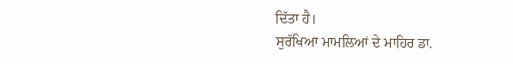ਦਿੱਤਾ ਹੈ।
ਸੁਰੱਖਿਆ ਮਾਮਲਿਆਂ ਦੇ ਮਾਹਿਰ ਡਾ.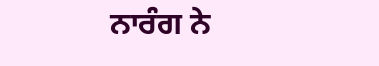ਨਾਰੰਗ ਨੇ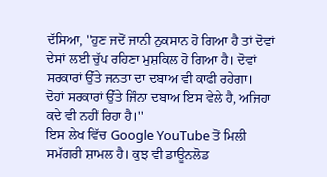ਦੱਸਿਆ, ''ਹੁਣ ਜਦੋਂ ਜਾਨੀ ਨੁਕਸਾਨ ਹੋ ਗਿਆ ਹੈ ਤਾਂ ਦੋਵਾਂ ਦੇਸਾਂ ਲਈ ਚੁੱਪ ਰਹਿਣਾ ਮੁਸ਼ਕਿਲ ਹੋ ਗਿਆ ਹੈ। ਦੋਵਾਂ ਸਰਕਾਰਾਂ ਉੱਤੇ ਜਨਤਾ ਦਾ ਦਬਾਅ ਵੀ ਕਾਫੀ ਰਹੇਗਾ।
ਦੋਹਾਂ ਸਰਕਾਰਾਂ ਉੱਤੇ ਜਿੰਨਾ ਦਬਾਅ ਇਸ ਵੇਲੇ ਹੈ, ਅਜਿਹਾ ਕਦੇ ਵੀ ਨਹੀਂ ਰਿਹਾ ਹੈ।''
ਇਸ ਲੇਖ ਵਿੱਚ Google YouTube ਤੋਂ ਮਿਲੀ ਸਮੱਗਰੀ ਸ਼ਾਮਲ ਹੈ। ਕੁਝ ਵੀ ਡਾਊਨਲੋਡ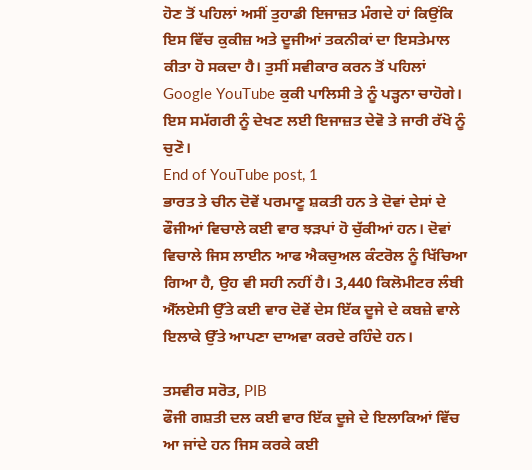ਹੋਣ ਤੋਂ ਪਹਿਲਾਂ ਅਸੀਂ ਤੁਹਾਡੀ ਇਜਾਜ਼ਤ ਮੰਗਦੇ ਹਾਂ ਕਿਉਂਕਿ ਇਸ ਵਿੱਚ ਕੁਕੀਜ਼ ਅਤੇ ਦੂਜੀਆਂ ਤਕਨੀਕਾਂ ਦਾ ਇਸਤੇਮਾਲ ਕੀਤਾ ਹੋ ਸਕਦਾ ਹੈ। ਤੁਸੀਂ ਸਵੀਕਾਰ ਕਰਨ ਤੋਂ ਪਹਿਲਾਂ Google YouTube ਕੁਕੀ ਪਾਲਿਸੀ ਤੇ ਨੂੰ ਪੜ੍ਹਨਾ ਚਾਹੋਗੇ। ਇਸ ਸਮੱਗਰੀ ਨੂੰ ਦੇਖਣ ਲਈ ਇਜਾਜ਼ਤ ਦੇਵੋ ਤੇ ਜਾਰੀ ਰੱਖੋ ਨੂੰ ਚੁਣੋ।
End of YouTube post, 1
ਭਾਰਤ ਤੇ ਚੀਨ ਦੋਵੇਂ ਪਰਮਾਣੂ ਸ਼ਕਤੀ ਹਨ ਤੇ ਦੋਵਾਂ ਦੇਸਾਂ ਦੇ ਫੌਜੀਆਂ ਵਿਚਾਲੇ ਕਈ ਵਾਰ ਝੜਪਾਂ ਹੋ ਚੁੱਕੀਆਂ ਹਨ। ਦੋਵਾਂ ਵਿਚਾਲੇ ਜਿਸ ਲਾਈਨ ਆਫ ਐਕਚੁਅਲ ਕੰਟਰੋਲ ਨੂੰ ਖਿੱਚਿਆ ਗਿਆ ਹੈ, ਉਹ ਵੀ ਸਹੀ ਨਹੀਂ ਹੈ। 3,440 ਕਿਲੋਮੀਟਰ ਲੰਬੀ ਐੱਲਏਸੀ ਉੱਤੇ ਕਈ ਵਾਰ ਦੋਵੇਂ ਦੇਸ ਇੱਕ ਦੂਜੇ ਦੇ ਕਬਜ਼ੇ ਵਾਲੇ ਇਲਾਕੇ ਉੱਤੇ ਆਪਣਾ ਦਾਅਵਾ ਕਰਦੇ ਰਹਿੰਦੇ ਹਨ।

ਤਸਵੀਰ ਸਰੋਤ, PIB
ਫੌਜੀ ਗਸ਼ਤੀ ਦਲ ਕਈ ਵਾਰ ਇੱਕ ਦੂਜੇ ਦੇ ਇਲਾਕਿਆਂ ਵਿੱਚ ਆ ਜਾਂਦੇ ਹਨ ਜਿਸ ਕਰਕੇ ਕਈ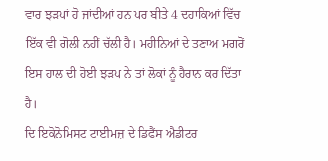ਵਾਰ ਝੜਪਾਂ ਹੋ ਜਾਂਦੀਆਂ ਹਨ ਪਰ ਬੀਤੇ 4 ਦਹਾਕਿਆਂ ਵਿੱਚ ਇੱਕ ਵੀ ਗੋਲੀ ਨਹੀਂ ਚੱਲੀ ਹੈ। ਮਹੀਨਿਆਂ ਦੇ ਤਣਾਅ ਮਗਰੋਂ ਇਸ ਹਾਲ ਦੀ ਹੋਈ ਝੜਪ ਨੇ ਤਾਂ ਲੋਕਾਂ ਨੂੰ ਹੈਰਾਨ ਕਰ ਦਿੱਤਾ ਹੈ।
ਦਿ ਇਕੋਨੋਮਿਸਟ ਟਾਈਮਜ਼ ਦੇ ਡਿਫੈਂਸ ਐਡੀਟਰ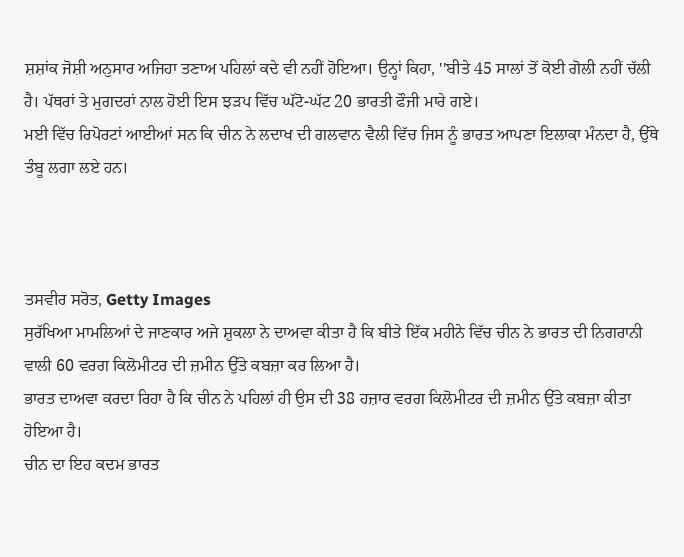ਸ਼ਸ਼ਾਂਕ ਜੋਸ਼ੀ ਅਨੁਸਾਰ ਅਜਿਹਾ ਤਣਾਅ ਪਹਿਲਾਂ ਕਦੇ ਵੀ ਨਹੀਂ ਹੋਇਆ। ਉਨ੍ਹਾਂ ਕਿਹਾ, ''ਬੀਤੇ 45 ਸਾਲਾਂ ਤੋਂ ਕੋਈ ਗੋਲੀ ਨਹੀਂ ਚੱਲੀ ਹੈ। ਪੱਥਰਾਂ ਤੇ ਮੁਗਦਰਾਂ ਨਾਲ ਹੋਈ ਇਸ ਝੜਪ ਵਿੱਚ ਘੱਟੋ-ਘੱਟ 20 ਭਾਰਤੀ ਫੌਜੀ ਮਾਰੇ ਗਏ।
ਮਈ ਵਿੱਚ ਰਿਪੋਰਟਾਂ ਆਈਆਂ ਸਨ ਕਿ ਚੀਨ ਨੇ ਲਦਾਖ ਦੀ ਗਲਵਾਨ ਵੈਲੀ ਵਿੱਚ ਜਿਸ ਨੂੰ ਭਾਰਤ ਆਪਣਾ ਇਲਾਕਾ ਮੰਨਦਾ ਹੈ, ਉੱਥੇ ਤੰਬੂ ਲਗਾ ਲਏ ਹਨ।



ਤਸਵੀਰ ਸਰੋਤ, Getty Images
ਸੁਰੱਖਿਆ ਮਾਮਲਿਆਂ ਦੇ ਜਾਣਕਾਰ ਅਜੇ ਸ਼ੁਕਲਾ ਨੇ ਦਾਅਵਾ ਕੀਤਾ ਹੈ ਕਿ ਬੀਤੇ ਇੱਕ ਮਹੀਨੇ ਵਿੱਚ ਚੀਨ ਨੇ ਭਾਰਤ ਦੀ ਨਿਗਰਾਨੀ ਵਾਲੀ 60 ਵਰਗ ਕਿਲੋਮੀਟਰ ਦੀ ਜ਼ਮੀਨ ਉੱਤੇ ਕਬਜ਼ਾ ਕਰ ਲਿਆ ਹੈ।
ਭਾਰਤ ਦਾਅਵਾ ਕਰਦਾ ਰਿਹਾ ਹੈ ਕਿ ਚੀਨ ਨੇ ਪਹਿਲਾਂ ਹੀ ਉਸ ਦੀ 38 ਹਜ਼ਾਰ ਵਰਗ ਕਿਲੋਮੀਟਰ ਦੀ ਜ਼ਮੀਨ ਉੱਤੇ ਕਬਜ਼ਾ ਕੀਤਾ ਹੋਇਆ ਹੈ।
ਚੀਨ ਦਾ ਇਹ ਕਦਮ ਭਾਰਤ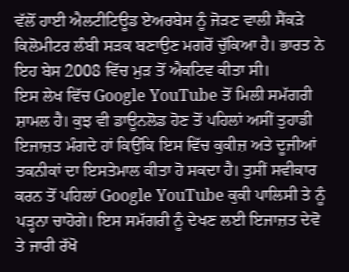ਵੱਲੋਂ ਹਾਈ ਐਲਟੀਟਿਊਡ ਏਅਰਬੇਸ ਨੂੰ ਜੋੜਣ ਵਾਲੀ ਸੈਂਕੜੇ ਕਿਲੋਮੀਟਰ ਲੰਬੀ ਸੜਕ ਬਣਾਉਣ ਮਗਰੋਂ ਚੁੱਕਿਆ ਹੈ। ਭਾਰਤ ਨੇ ਇਹ ਬੇਸ 2008 ਵਿੱਚ ਮੁੜ ਤੋਂ ਐਕਟਿਵ ਕੀਤਾ ਸੀ।
ਇਸ ਲੇਖ ਵਿੱਚ Google YouTube ਤੋਂ ਮਿਲੀ ਸਮੱਗਰੀ ਸ਼ਾਮਲ ਹੈ। ਕੁਝ ਵੀ ਡਾਊਨਲੋਡ ਹੋਣ ਤੋਂ ਪਹਿਲਾਂ ਅਸੀਂ ਤੁਹਾਡੀ ਇਜਾਜ਼ਤ ਮੰਗਦੇ ਹਾਂ ਕਿਉਂਕਿ ਇਸ ਵਿੱਚ ਕੁਕੀਜ਼ ਅਤੇ ਦੂਜੀਆਂ ਤਕਨੀਕਾਂ ਦਾ ਇਸਤੇਮਾਲ ਕੀਤਾ ਹੋ ਸਕਦਾ ਹੈ। ਤੁਸੀਂ ਸਵੀਕਾਰ ਕਰਨ ਤੋਂ ਪਹਿਲਾਂ Google YouTube ਕੁਕੀ ਪਾਲਿਸੀ ਤੇ ਨੂੰ ਪੜ੍ਹਨਾ ਚਾਹੋਗੇ। ਇਸ ਸਮੱਗਰੀ ਨੂੰ ਦੇਖਣ ਲਈ ਇਜਾਜ਼ਤ ਦੇਵੋ ਤੇ ਜਾਰੀ ਰੱਖੋ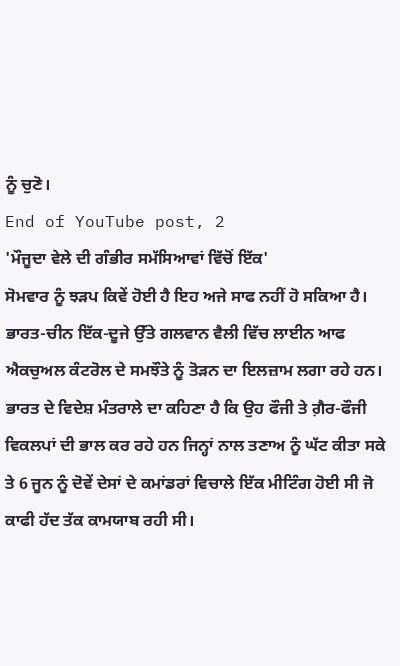ਨੂੰ ਚੁਣੋ।
End of YouTube post, 2
'ਮੌਜੂਦਾ ਵੇਲੇ ਦੀ ਗੰਭੀਰ ਸਮੱਸਿਆਵਾਂ ਵਿੱਚੋਂ ਇੱਕ'
ਸੋਮਵਾਰ ਨੂੰ ਝੜਪ ਕਿਵੇਂ ਹੋਈ ਹੈ ਇਹ ਅਜੇ ਸਾਫ ਨਹੀਂ ਹੋ ਸਕਿਆ ਹੈ। ਭਾਰਤ-ਚੀਨ ਇੱਕ-ਦੂਜੇ ਉੱਤੇ ਗਲਵਾਨ ਵੈਲੀ ਵਿੱਚ ਲਾਈਨ ਆਫ ਐਕਚੁਅਲ ਕੰਟਰੋਲ ਦੇ ਸਮਝੌਤੇ ਨੂੰ ਤੋੜਨ ਦਾ ਇਲਜ਼ਾਮ ਲਗਾ ਰਹੇ ਹਨ।
ਭਾਰਤ ਦੇ ਵਿਦੇਸ਼ ਮੰਤਰਾਲੇ ਦਾ ਕਹਿਣਾ ਹੈ ਕਿ ਉਹ ਫੌਜੀ ਤੇ ਗ਼ੈਰ-ਫੌਜੀ ਵਿਕਲਪਾਂ ਦੀ ਭਾਲ ਕਰ ਰਹੇ ਹਨ ਜਿਨ੍ਹਾਂ ਨਾਲ ਤਣਾਅ ਨੂੰ ਘੱਟ ਕੀਤਾ ਸਕੇ ਤੇ 6 ਜੂਨ ਨੂੰ ਦੋਵੇਂ ਦੇਸਾਂ ਦੇ ਕਮਾਂਡਰਾਂ ਵਿਚਾਲੇ ਇੱਕ ਮੀਟਿੰਗ ਹੋਈ ਸੀ ਜੋ ਕਾਫੀ ਹੱਦ ਤੱਕ ਕਾਮਯਾਬ ਰਹੀ ਸੀ।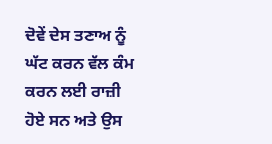ਦੋਵੇਂ ਦੇਸ ਤਣਾਅ ਨੂੰ ਘੱਟ ਕਰਨ ਵੱਲ ਕੰਮ ਕਰਨ ਲਈ ਰਾਜ਼ੀ ਹੋਏ ਸਨ ਅਤੇ ਉਸ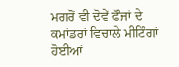ਮਗਰੋਂ ਵੀ ਦੋਵੇਂ ਫੌਜਾਂ ਦੇ ਕਮਾਂਡਰਾਂ ਵਿਚਾਲੇ ਮੀਟਿੰਗਾਂ ਹੋਈਆਂ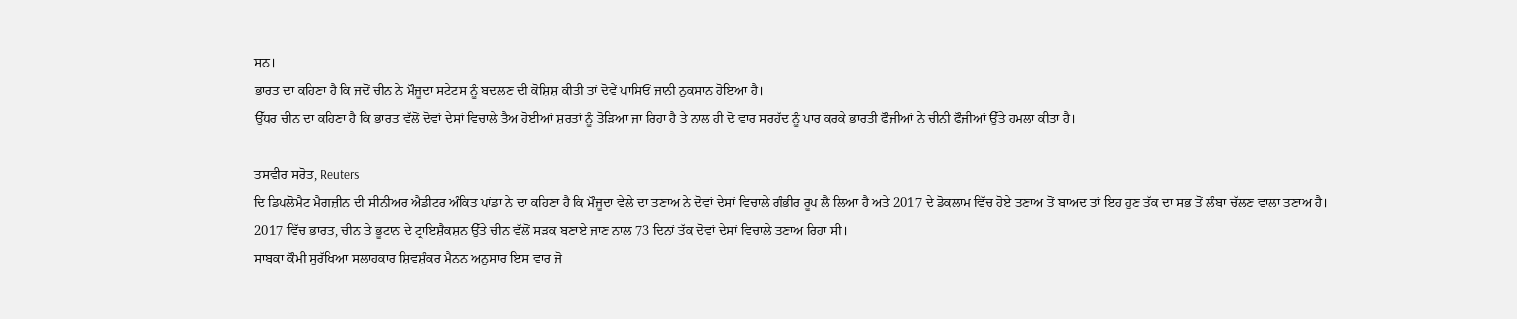ਸਨ।
ਭਾਰਤ ਦਾ ਕਹਿਣਾ ਹੈ ਕਿ ਜਦੋਂ ਚੀਨ ਨੇ ਮੌਜੂਦਾ ਸਟੇਟਸ ਨੂੰ ਬਦਲਣ ਦੀ ਕੋਸ਼ਿਸ਼ ਕੀਤੀ ਤਾਂ ਦੋਵੇਂ ਪਾਸਿਓਂ ਜਾਨੀ ਨੁਕਸਾਨ ਹੋਇਆ ਹੈ।
ਉੱਧਰ ਚੀਨ ਦਾ ਕਹਿਣਾ ਹੈ ਕਿ ਭਾਰਤ ਵੱਲੋਂ ਦੋਵਾਂ ਦੇਸਾਂ ਵਿਚਾਲੇ ਤੈਅ ਹੋਈਆਂ ਸ਼ਰਤਾਂ ਨੂੰ ਤੋੜਿਆ ਜਾ ਰਿਹਾ ਹੈ ਤੇ ਨਾਲ ਹੀ ਦੋ ਵਾਰ ਸਰਹੱਦ ਨੂੰ ਪਾਰ ਕਰਕੇ ਭਾਰਤੀ ਫੌਜੀਆਂ ਨੇ ਚੀਨੀ ਫੌਜੀਆਂ ਉੱਤੇ ਹਮਲਾ ਕੀਤਾ ਹੈ।

ਤਸਵੀਰ ਸਰੋਤ, Reuters
ਦਿ ਡਿਪਲੋਮੈਟ ਮੈਗਜ਼ੀਨ ਦੀ ਸੀਨੀਅਰ ਐਡੀਟਰ ਅੰਕਿਤ ਪਾਂਡਾ ਨੇ ਦਾ ਕਹਿਣਾ ਹੈ ਕਿ ਮੌਜੂਦਾ ਵੇਲੇ ਦਾ ਤਣਾਅ ਨੇ ਦੋਵਾਂ ਦੇਸਾਂ ਵਿਚਾਲੇ ਗੰਭੀਰ ਰੂਪ ਲੈ ਲਿਆ ਹੈ ਅਤੇ 2017 ਦੇ ਡੋਕਲਾਮ ਵਿੱਚ ਹੋਏ ਤਣਾਅ ਤੋਂ ਬਾਅਦ ਤਾਂ ਇਹ ਹੁਣ ਤੱਕ ਦਾ ਸਭ ਤੋਂ ਲੰਬਾ ਚੱਲਣ ਵਾਲਾ ਤਣਾਅ ਹੈ।
2017 ਵਿੱਚ ਭਾਰਤ, ਚੀਨ ਤੇ ਭੂਟਾਨ ਦੇ ਟ੍ਰਾਇਸ਼ੈਕਸ਼ਨ ਉੱਤੇ ਚੀਨ ਵੱਲੋਂ ਸੜਕ ਬਣਾਏ ਜਾਣ ਨਾਲ 73 ਦਿਨਾਂ ਤੱਕ ਦੋਵਾਂ ਦੇਸਾਂ ਵਿਚਾਲੇ ਤਣਾਅ ਰਿਹਾ ਸੀ।
ਸਾਬਕਾ ਕੌਮੀ ਸੁਰੱਖਿਆ ਸਲਾਹਕਾਰ ਸ਼ਿਵਸ਼ੰਕਰ ਮੈਨਨ ਅਨੁਸਾਰ ਇਸ ਵਾਰ ਜੋ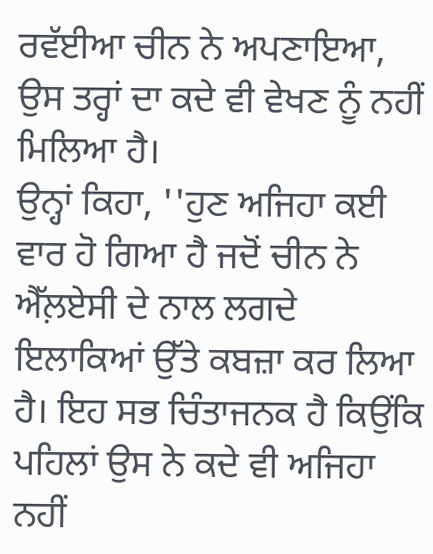ਰਵੱਈਆ ਚੀਨ ਨੇ ਅਪਣਾਇਆ, ਉਸ ਤਰ੍ਹਾਂ ਦਾ ਕਦੇ ਵੀ ਵੇਖਣ ਨੂੰ ਨਹੀਂ ਮਿਲਿਆ ਹੈ।
ਉਨ੍ਹਾਂ ਕਿਹਾ, ''ਹੁਣ ਅਜਿਹਾ ਕਈ ਵਾਰ ਹੋ ਗਿਆ ਹੈ ਜਦੋਂ ਚੀਨ ਨੇ ਐੱਲ਼ਏਸੀ ਦੇ ਨਾਲ ਲਗਦੇ ਇਲਾਕਿਆਂ ਉੱਤੇ ਕਬਜ਼ਾ ਕਰ ਲਿਆ ਹੈ। ਇਹ ਸਭ ਚਿੰਤਾਜਨਕ ਹੈ ਕਿਉਂਕਿ ਪਹਿਲਾਂ ਉਸ ਨੇ ਕਦੇ ਵੀ ਅਜਿਹਾ ਨਹੀਂ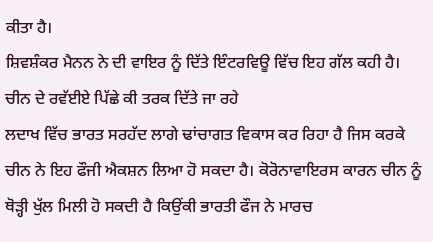ਕੀਤਾ ਹੈ।
ਸ਼ਿਵਸ਼ੰਕਰ ਮੈਨਨ ਨੇ ਦੀ ਵਾਇਰ ਨੂੰ ਦਿੱਤੇ ਇੰਟਰਵਿਊ ਵਿੱਚ ਇਹ ਗੱਲ ਕਹੀ ਹੈ।
ਚੀਨ ਦੇ ਰਵੱਈਏ ਪਿੱਛੇ ਕੀ ਤਰਕ ਦਿੱਤੇ ਜਾ ਰਹੇ
ਲਦਾਖ ਵਿੱਚ ਭਾਰਤ ਸਰਹੱਦ ਲਾਗੇ ਢਾਂਚਾਗਤ ਵਿਕਾਸ ਕਰ ਰਿਹਾ ਹੈ ਜਿਸ ਕਰਕੇ ਚੀਨ ਨੇ ਇਹ ਫੌਜੀ ਐਕਸ਼ਨ ਲਿਆ ਹੋ ਸਕਦਾ ਹੈ। ਕੋਰੋਨਾਵਾਇਰਸ ਕਾਰਨ ਚੀਨ ਨੂੰ ਥੋੜ੍ਹੀ ਖੁੱਲ ਮਿਲੀ ਹੋ ਸਕਦੀ ਹੈ ਕਿਉਂਕੀ ਭਾਰਤੀ ਫੌਜ ਨੇ ਮਾਰਚ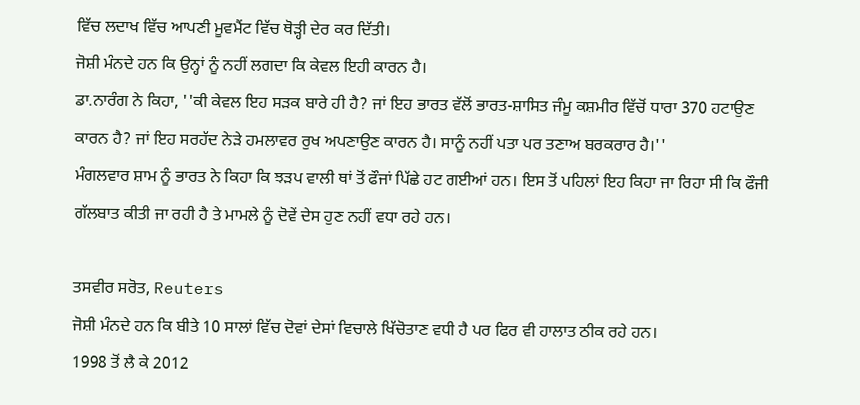ਵਿੱਚ ਲਦਾਖ ਵਿੱਚ ਆਪਣੀ ਮੂਵਮੈਂਟ ਵਿੱਚ ਥੋੜ੍ਹੀ ਦੇਰ ਕਰ ਦਿੱਤੀ।
ਜੋਸ਼ੀ ਮੰਨਦੇ ਹਨ ਕਿ ਉਨ੍ਹਾਂ ਨੂੰ ਨਹੀਂ ਲਗਦਾ ਕਿ ਕੇਵਲ ਇਹੀ ਕਾਰਨ ਹੈ।
ਡਾ.ਨਾਰੰਗ ਨੇ ਕਿਹਾ, ''ਕੀ ਕੇਵਲ ਇਹ ਸੜਕ ਬਾਰੇ ਹੀ ਹੈ? ਜਾਂ ਇਹ ਭਾਰਤ ਵੱਲੋਂ ਭਾਰਤ-ਸ਼ਾਸਿਤ ਜੰਮੂ ਕਸ਼ਮੀਰ ਵਿੱਚੋਂ ਧਾਰਾ 370 ਹਟਾਉਣ ਕਾਰਨ ਹੈ? ਜਾਂ ਇਹ ਸਰਹੱਦ ਨੇੜੇ ਹਮਲਾਵਰ ਰੁਖ ਅਪਣਾਉਣ ਕਾਰਨ ਹੈ। ਸਾਨੂੰ ਨਹੀਂ ਪਤਾ ਪਰ ਤਣਾਅ ਬਰਕਰਾਰ ਹੈ।''
ਮੰਗਲਵਾਰ ਸ਼ਾਮ ਨੂੰ ਭਾਰਤ ਨੇ ਕਿਹਾ ਕਿ ਝੜਪ ਵਾਲੀ ਥਾਂ ਤੋਂ ਫੌਜਾਂ ਪਿੱਛੇ ਹਟ ਗਈਆਂ ਹਨ। ਇਸ ਤੋਂ ਪਹਿਲਾਂ ਇਹ ਕਿਹਾ ਜਾ ਰਿਹਾ ਸੀ ਕਿ ਫੌਜੀ ਗੱਲਬਾਤ ਕੀਤੀ ਜਾ ਰਹੀ ਹੈ ਤੇ ਮਾਮਲੇ ਨੂੰ ਦੋਵੇਂ ਦੇਸ ਹੁਣ ਨਹੀਂ ਵਧਾ ਰਹੇ ਹਨ।

ਤਸਵੀਰ ਸਰੋਤ, Reuters
ਜੋਸ਼ੀ ਮੰਨਦੇ ਹਨ ਕਿ ਬੀਤੇ 10 ਸਾਲਾਂ ਵਿੱਚ ਦੋਵਾਂ ਦੇਸਾਂ ਵਿਚਾਲੇ ਖਿੱਚੋਤਾਣ ਵਧੀ ਹੈ ਪਰ ਫਿਰ ਵੀ ਹਾਲਾਤ ਠੀਕ ਰਹੇ ਹਨ।
1998 ਤੋਂ ਲੈ ਕੇ 2012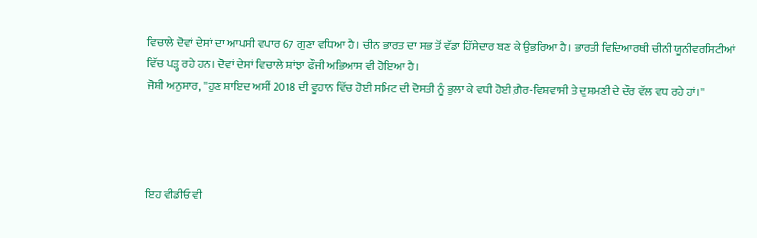ਵਿਚਾਲੇ ਦੋਵਾਂ ਦੇਸਾਂ ਦਾ ਆਪਸੀ ਵਪਾਰ 67 ਗੁਣਾ ਵਧਿਆ ਹੈ। ਚੀਨ ਭਾਰਤ ਦਾ ਸਭ ਤੋਂ ਵੱਡਾ ਹਿੱਸੇਦਾਰ ਬਣ ਕੇ ਉਭਰਿਆ ਹੈ। ਭਾਰਤੀ ਵਿਦਿਆਰਥੀ ਚੀਨੀ ਯੂਨੀਵਰਸਿਟੀਆਂ
ਵਿੱਚ ਪੜ੍ਹ ਰਹੇ ਹਨ। ਦੋਵਾਂ ਦੇਸਾਂ ਵਿਚਾਲੇ ਸ਼ਾਂਝਾ ਫੌਜੀ ਅਭਿਆਸ ਵੀ ਹੋਇਆ ਹੈ।
ਜੋਸ਼ੀ ਅਨੁਸਾਰ, ''ਹੁਣ ਸ਼ਾਇਦ ਅਸੀਂ 2018 ਦੀ ਵੂਹਾਨ ਵਿੱਚ ਹੋਈ ਸਮਿਟ ਦੀ ਦੋਸਤੀ ਨੂੰ ਭੁਲਾ ਕੇ ਵਧੀ ਹੋਈ ਗ਼ੈਰ-ਵਿਸ਼ਵਾਸੀ ਤੇ ਦੁਸ਼ਮਣੀ ਦੇ ਦੌਰ ਵੱਲ ਵਧ ਰਹੇ ਹਾਂ।''




ਇਹ ਵੀਡੀਓ ਵੀ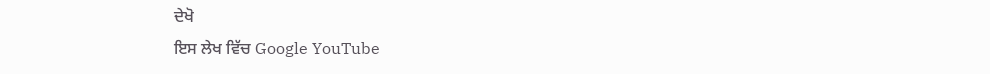ਦੇਖੋ
ਇਸ ਲੇਖ ਵਿੱਚ Google YouTube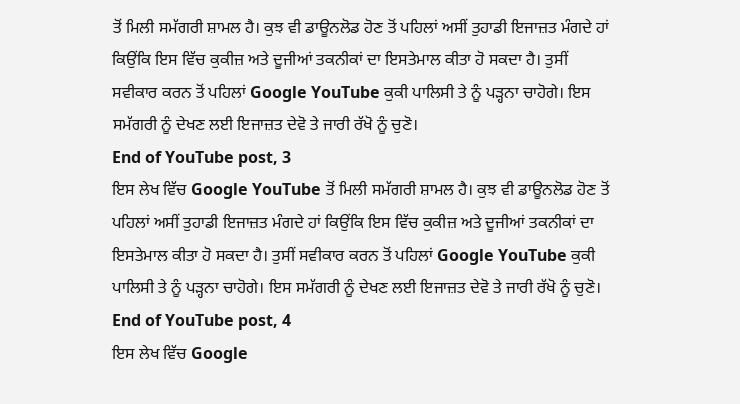ਤੋਂ ਮਿਲੀ ਸਮੱਗਰੀ ਸ਼ਾਮਲ ਹੈ। ਕੁਝ ਵੀ ਡਾਊਨਲੋਡ ਹੋਣ ਤੋਂ ਪਹਿਲਾਂ ਅਸੀਂ ਤੁਹਾਡੀ ਇਜਾਜ਼ਤ ਮੰਗਦੇ ਹਾਂ ਕਿਉਂਕਿ ਇਸ ਵਿੱਚ ਕੁਕੀਜ਼ ਅਤੇ ਦੂਜੀਆਂ ਤਕਨੀਕਾਂ ਦਾ ਇਸਤੇਮਾਲ ਕੀਤਾ ਹੋ ਸਕਦਾ ਹੈ। ਤੁਸੀਂ ਸਵੀਕਾਰ ਕਰਨ ਤੋਂ ਪਹਿਲਾਂ Google YouTube ਕੁਕੀ ਪਾਲਿਸੀ ਤੇ ਨੂੰ ਪੜ੍ਹਨਾ ਚਾਹੋਗੇ। ਇਸ ਸਮੱਗਰੀ ਨੂੰ ਦੇਖਣ ਲਈ ਇਜਾਜ਼ਤ ਦੇਵੋ ਤੇ ਜਾਰੀ ਰੱਖੋ ਨੂੰ ਚੁਣੋ।
End of YouTube post, 3
ਇਸ ਲੇਖ ਵਿੱਚ Google YouTube ਤੋਂ ਮਿਲੀ ਸਮੱਗਰੀ ਸ਼ਾਮਲ ਹੈ। ਕੁਝ ਵੀ ਡਾਊਨਲੋਡ ਹੋਣ ਤੋਂ ਪਹਿਲਾਂ ਅਸੀਂ ਤੁਹਾਡੀ ਇਜਾਜ਼ਤ ਮੰਗਦੇ ਹਾਂ ਕਿਉਂਕਿ ਇਸ ਵਿੱਚ ਕੁਕੀਜ਼ ਅਤੇ ਦੂਜੀਆਂ ਤਕਨੀਕਾਂ ਦਾ ਇਸਤੇਮਾਲ ਕੀਤਾ ਹੋ ਸਕਦਾ ਹੈ। ਤੁਸੀਂ ਸਵੀਕਾਰ ਕਰਨ ਤੋਂ ਪਹਿਲਾਂ Google YouTube ਕੁਕੀ ਪਾਲਿਸੀ ਤੇ ਨੂੰ ਪੜ੍ਹਨਾ ਚਾਹੋਗੇ। ਇਸ ਸਮੱਗਰੀ ਨੂੰ ਦੇਖਣ ਲਈ ਇਜਾਜ਼ਤ ਦੇਵੋ ਤੇ ਜਾਰੀ ਰੱਖੋ ਨੂੰ ਚੁਣੋ।
End of YouTube post, 4
ਇਸ ਲੇਖ ਵਿੱਚ Google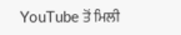YouTube ਤੋਂ ਮਿਲੀ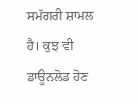ਸਮੱਗਰੀ ਸ਼ਾਮਲ ਹੈ। ਕੁਝ ਵੀ ਡਾਊਨਲੋਡ ਹੋਣ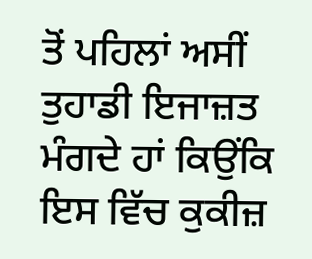ਤੋਂ ਪਹਿਲਾਂ ਅਸੀਂ ਤੁਹਾਡੀ ਇਜਾਜ਼ਤ ਮੰਗਦੇ ਹਾਂ ਕਿਉਂਕਿ ਇਸ ਵਿੱਚ ਕੁਕੀਜ਼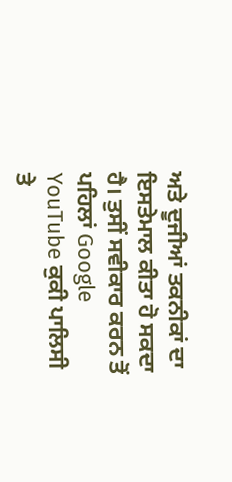ਅਤੇ ਦੂਜੀਆਂ ਤਕਨੀਕਾਂ ਦਾ ਇਸਤੇਮਾਲ ਕੀਤਾ ਹੋ ਸਕਦਾ ਹੈ। ਤੁਸੀਂ ਸਵੀਕਾਰ ਕਰਨ ਤੋਂ ਪਹਿਲਾਂ Google YouTube ਕੁਕੀ ਪਾਲਿਸੀ ਤੇ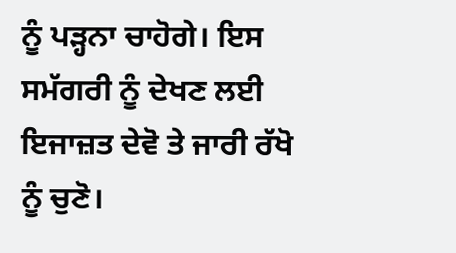ਨੂੰ ਪੜ੍ਹਨਾ ਚਾਹੋਗੇ। ਇਸ ਸਮੱਗਰੀ ਨੂੰ ਦੇਖਣ ਲਈ ਇਜਾਜ਼ਤ ਦੇਵੋ ਤੇ ਜਾਰੀ ਰੱਖੋ ਨੂੰ ਚੁਣੋ।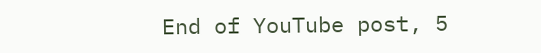End of YouTube post, 5